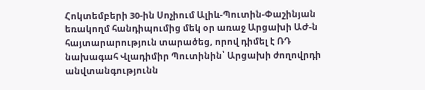Հոկտեմբերի 30-ին Սոչիում Ալիև-Պուտին-Փաշինյան եռակողմ հանդիպումից մեկ օր առաջ Արցախի ԱԺ-ն հայտարարություն տարածեց, որով դիմել է ՌԴ նախագահ Վլադիմիր Պուտինին՝ Արցախի ժողովրդի անվտանգությունն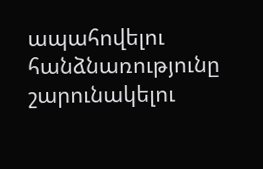ապահովելու հանձնառությունը շարունակելու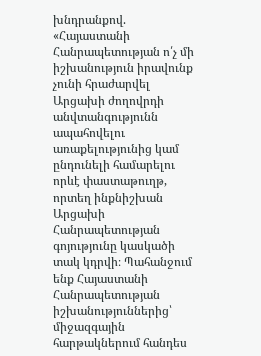խնդրանքով. «Հայաստանի Հանրապետության ո՛չ մի իշխանություն իրավունք չունի հրաժարվել Արցախի ժողովրդի անվտանգությունն ապահովելու առաքելությունից կամ ընդունելի համարելու որևէ փաստաթուղթ, որտեղ ինքնիշխան Արցախի Հանրապետության գոյությունը կասկածի տակ կդրվի։ Պահանջում ենք Հայաստանի Հանրապետության իշխանություններից՝ միջազգային հարթակներում հանդես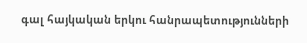գալ հայկական երկու հանրապետությունների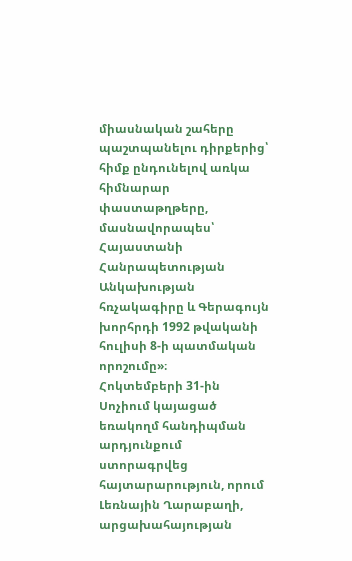միասնական շահերը պաշտպանելու դիրքերից՝ հիմք ընդունելով առկա հիմնարար փաստաթղթերը, մասնավորապես՝ Հայաստանի Հանրապետության Անկախության հռչակագիրը և Գերագույն խորհրդի 1992 թվականի հուլիսի 8-ի պատմական որոշումը»։
Հոկտեմբերի 31-ին Սոչիում կայացած եռակողմ հանդիպման արդյունքում ստորագրվեց հայտարարություն, որում Լեռնային Ղարաբաղի, արցախահայության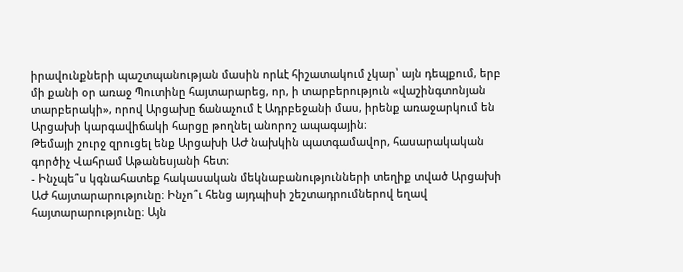իրավունքների պաշտպանության մասին որևէ հիշատակում չկար՝ այն դեպքում, երբ մի քանի օր առաջ Պուտինը հայտարարեց, որ, ի տարբերություն «վաշինգտոնյան տարբերակի», որով Արցախը ճանաչում է Ադրբեջանի մաս, իրենք առաջարկում են Արցախի կարգավիճակի հարցը թողնել անորոշ ապագային։
Թեմայի շուրջ զրուցել ենք Արցախի ԱԺ նախկին պատգամավոր, հասարակական գործիչ Վահրամ Աթանեսյանի հետ։
- Ինչպե՞ս կգնահատեք հակասական մեկնաբանությունների տեղիք տված Արցախի ԱԺ հայտարարությունը։ Ինչո՞ւ հենց այդպիսի շեշտադրումներով եղավ հայտարարությունը։ Այն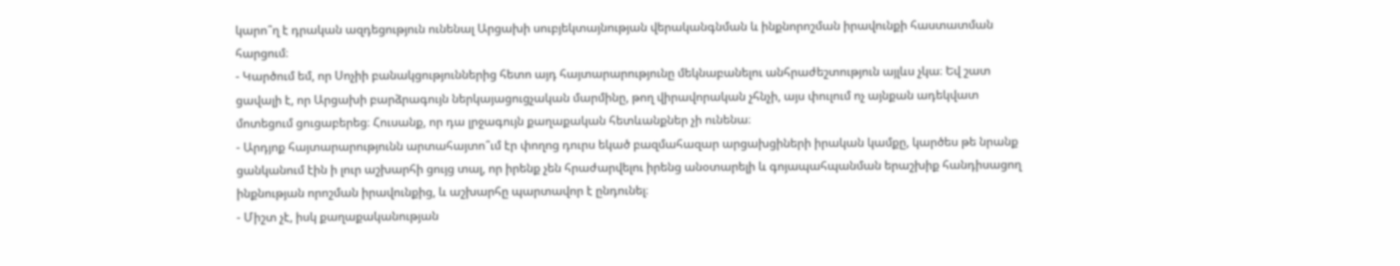կարո՞ղ է դրական ազդեցություն ունենալ Արցախի սուբյեկտայնության վերականգնման և ինքնորոշման իրավունքի հաստատման հարցում։
- Կարծում եմ, որ Սոչիի բանակցություններից հետո այդ հայտարարությունը մեկնաբանելու անհրաժեշտություն այլևս չկա։ Եվ շատ ցավալի է, որ Արցախի բարձրագույն ներկայացուցչական մարմինը, թող վիրավորական չհնչի, այս փուլում ոչ այնքան ադեկվատ մոտեցում ցուցաբերեց։ Հուսանք, որ դա լրջագույն քաղաքական հետևանքներ չի ունենա։
- Արդյոք հայտարարությունն արտահայտո՞ւմ էր փողոց դուրս եկած բազմահազար արցախցիների իրական կամքը, կարծես թե նրանք ցանկանում էին ի լուր աշխարհի ցույց տալ, որ իրենք չեն հրաժարվելու իրենց անօտարելի և գոյապահպանման երաշխիք հանդիսացող ինքնության որոշման իրավունքից, և աշխարհը պարտավոր է ընդունել։
- Միշտ չէ, իսկ քաղաքականության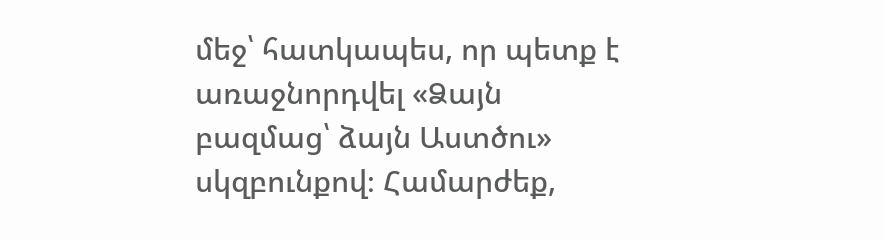մեջ՝ հատկապես, որ պետք է առաջնորդվել «Ձայն բազմաց՝ ձայն Աստծու» սկզբունքով։ Համարժեք,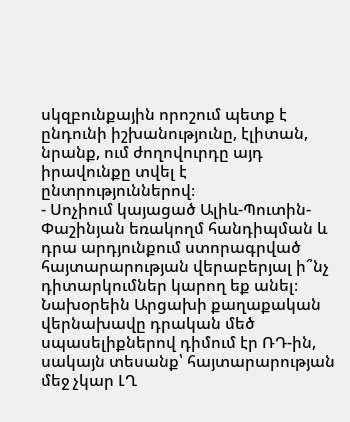սկզբունքային որոշում պետք է ընդունի իշխանությունը, էլիտան, նրանք, ում ժողովուրդը այդ իրավունքը տվել է ընտրություններով։
- Սոչիում կայացած Ալիև-Պուտին-Փաշինյան եռակողմ հանդիպման և դրա արդյունքում ստորագրված հայտարարության վերաբերյալ ի՞նչ դիտարկումներ կարող եք անել։ Նախօրեին Արցախի քաղաքական վերնախավը դրական մեծ սպասելիքներով դիմում էր ՌԴ-ին, սակայն տեսանք՝ հայտարարության մեջ չկար ԼՂ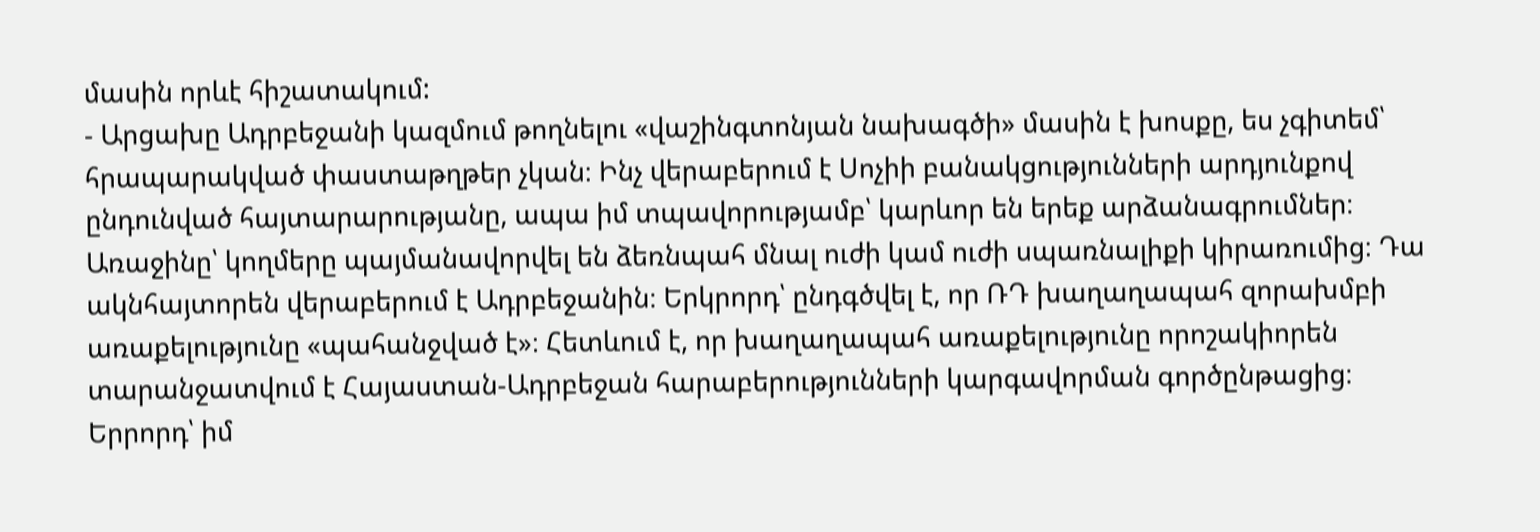մասին որևէ հիշատակում:
- Արցախը Ադրբեջանի կազմում թողնելու «վաշինգտոնյան նախագծի» մասին է խոսքը, ես չգիտեմ՝ հրապարակված փաստաթղթեր չկան։ Ինչ վերաբերում է Սոչիի բանակցությունների արդյունքով ընդունված հայտարարությանը, ապա իմ տպավորությամբ՝ կարևոր են երեք արձանագրումներ։ Առաջինը՝ կողմերը պայմանավորվել են ձեռնպահ մնալ ուժի կամ ուժի սպառնալիքի կիրառումից։ Դա ակնհայտորեն վերաբերում է Ադրբեջանին։ Երկրորդ՝ ընդգծվել է, որ ՌԴ խաղաղապահ զորախմբի առաքելությունը «պահանջված է»։ Հետևում է, որ խաղաղապահ առաքելությունը որոշակիորեն տարանջատվում է Հայաստան-Ադրբեջան հարաբերությունների կարգավորման գործընթացից։ Երրորդ՝ իմ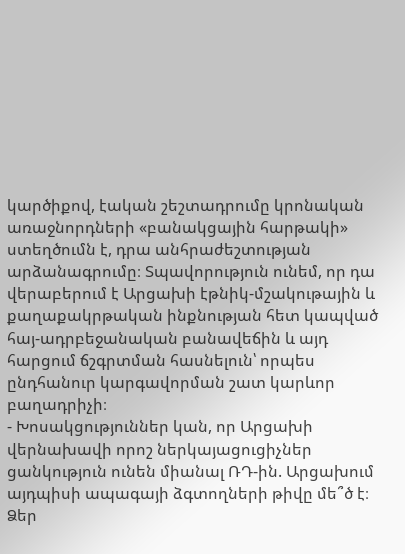կարծիքով, էական շեշտադրումը կրոնական առաջնորդների «բանակցային հարթակի» ստեղծումն է, դրա անհրաժեշտության արձանագրումը։ Տպավորություն ունեմ, որ դա վերաբերում է Արցախի էթնիկ-մշակութային և քաղաքակրթական ինքնության հետ կապված հայ-ադրբեջանական բանավեճին և այդ հարցում ճշգրտման հասնելուն՝ որպես ընդհանուր կարգավորման շատ կարևոր բաղադրիչի։
- Խոսակցություններ կան, որ Արցախի վերնախավի որոշ ներկայացուցիչներ ցանկություն ունեն միանալ ՌԴ-ին. Արցախում այդպիսի ապագայի ձգտողների թիվը մե՞ծ է։ Ձեր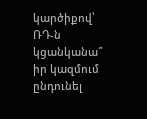կարծիքով՝ ՌԴ-ն կցանկանա՞ իր կազմում ընդունել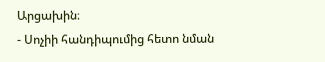Արցախին։
- Սոչիի հանդիպումից հետո նման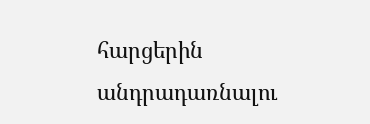հարցերին անդրադառնալու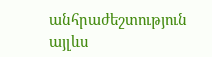անհրաժեշտություն այլևս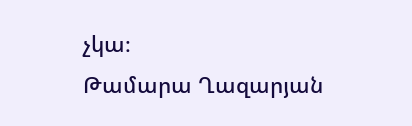չկա։
Թամարա Ղազարյան